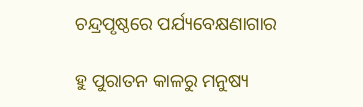ଚନ୍ଦ୍ରପୃଷ୍ଠରେ ପର୍ଯ୍ୟବେକ୍ଷଣାଗାର

ହୁ ପୁରାତନ କାଳରୁ ମନୁଷ୍ୟ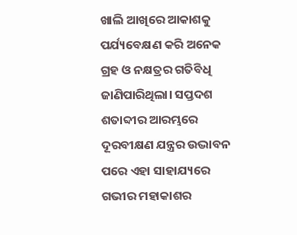ଖାଲି ଆଖିରେ ଆକାଶକୁ ପର୍ଯ୍ୟବେକ୍ଷଣ କରି ଅନେକ ଗ୍ରହ ଓ ନକ୍ଷତ୍ରର ଗତିବିଧି ଜାଣିପାରିଥିଲା। ସପ୍ତଦଶ ଶତାବ୍ଦୀର ଆରମ୍ଭରେ ଦୂରବୀକ୍ଷଣ ଯନ୍ତ୍ରର ଉଦ୍ଭାବନ ପରେ ଏହା ସାହାଯ୍ୟରେ ଗଭୀର ମହାକାଶର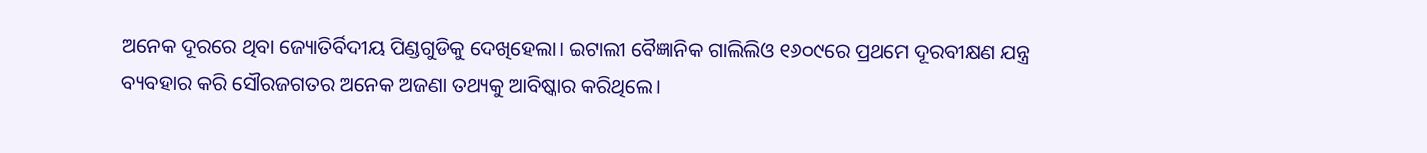ଅନେକ ଦୂରରେ ଥିବା ଜ୍ୟୋତିର୍ବିଦୀୟ ପିଣ୍ଡଗୁଡିକୁ ଦେଖିହେଲା। ଇଟାଲୀ ବୈଜ୍ଞାନିକ ଗାଲିଲିଓ ୧୬୦୯ରେ ପ୍ରଥମେ ଦୂରବୀକ୍ଷଣ ଯନ୍ତ୍ର ବ୍ୟବହାର କରି ସୌରଜଗତର ଅନେକ ଅଜଣା ତଥ୍ୟକୁ ଆବିଷ୍କାର କରିଥିଲେ।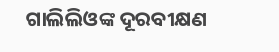ଗାଲିଲିଓଙ୍କ ଦୂରବୀକ୍ଷଣ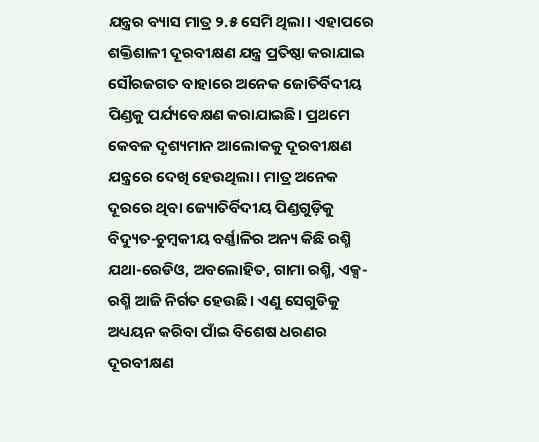ଯନ୍ତ୍ରର ବ୍ୟାସ ମାତ୍ର ୨.୫ ସେମି ଥିଲା। ଏହାପରେ ଶକ୍ତିଶାଳୀ ଦୂରବୀକ୍ଷଣ ଯନ୍ତ୍ର ପ୍ରତିଷ୍ଠା କରାଯାଇ ସୌରଜଗତ ବାହାରେ ଅନେକ ଜୋତିର୍ବିଦୀୟ ପିଣ୍ଡକୁ ପର୍ଯ୍ୟବେକ୍ଷଣ କରାଯାଇଛି। ପ୍ରଥମେ କେବଳ ଦୃଶ୍ୟମାନ ଆଲୋକକୁ ଦୂରବୀକ୍ଷଣ ଯନ୍ତ୍ରରେ ଦେଖି ହେଉଥିଲା। ମାତ୍ର ଅନେକ ଦୂରରେ ଥିବା ଜ୍ୟୋତିର୍ବିଦୀୟ ପିଣ୍ଡଗୁଡ଼ିକୁ ବିଦ୍ୟୁତ-ଚୁମ୍ବକୀୟ ବର୍ଣ୍ଣାଳିର ଅନ୍ୟ କିଛି ରଶ୍ମି ଯଥା-ରେଡିଓ, ଅବଲୋହିତ, ଗାମା ରଶ୍ମି, ଏକ୍ସ-ରଶ୍ମି ଆଜି ନିର୍ଗତ ହେଉଛି। ଏଣୁ ସେଗୁଡିକୁ ଅଧ୍ୟୟନ କରିବା ପାଁଇ ବିଶେଷ ଧରଣର ଦୂରବୀକ୍ଷଣ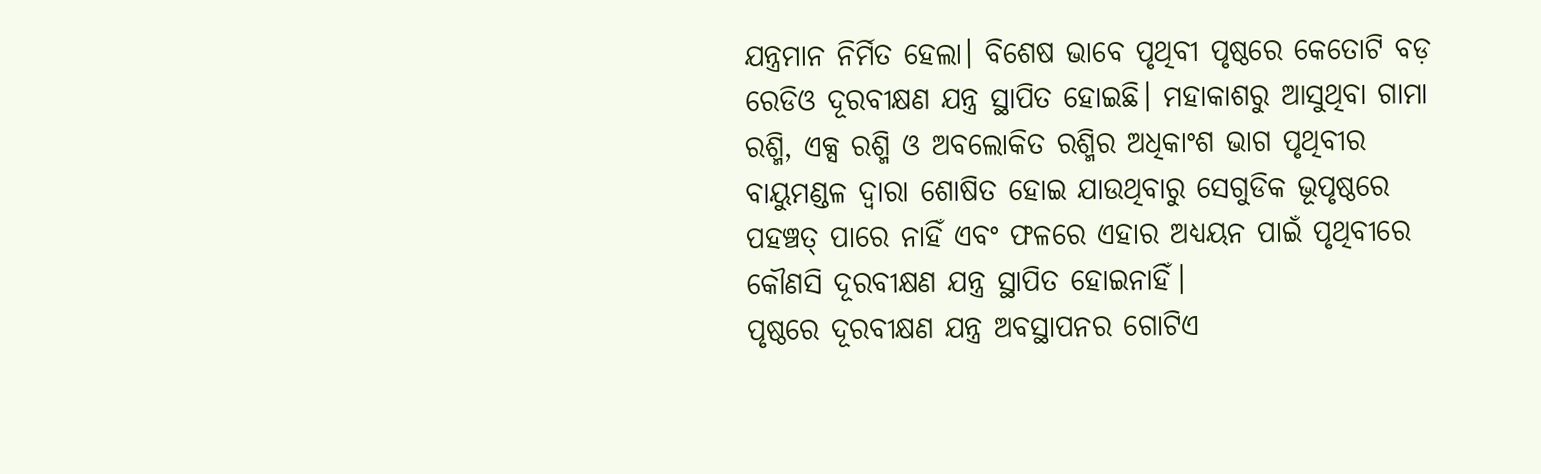ଯନ୍ତ୍ରମାନ ନିର୍ମିତ ହେଲା। ବିଶେଷ ଭାବେ ପୃଥିବୀ ପୃଷ୍ଠରେ କେତୋଟି ବଡ଼ ରେଡିଓ ଦୂରବୀକ୍ଷଣ ଯନ୍ତ୍ର ସ୍ଥାପିତ ହୋଇଛି। ମହାକାଶରୁ ଆସୁଥିବା ଗାମା ରଶ୍ମି, ଏକ୍ସ ରଶ୍ମି ଓ ଅବଲୋକିତ ରଶ୍ମିର ଅଧିକାଂଶ ଭାଗ ପୃଥିବୀର ବାୟୁମଣ୍ଡଳ ଦ୍ୱାରା ଶୋଷିତ ହୋଇ ଯାଉଥିବାରୁ ସେଗୁଡିକ ଭୂପୃଷ୍ଠରେ ପହଞ୍ଚତ୍ ପାରେ ନାହିଁ ଏବଂ ଫଳରେ ଏହାର ଅଧ୍ୟୟନ ପାଇଁ ପୃଥିବୀରେ କୌଣସି ଦୂରବୀକ୍ଷଣ ଯନ୍ତ୍ର ସ୍ଥାପିତ ହୋଇନାହିଁ।
ପୃଷ୍ଠରେ ଦୂରବୀକ୍ଷଣ ଯନ୍ତ୍ର ଅବସ୍ଥାପନର ଗୋଟିଏ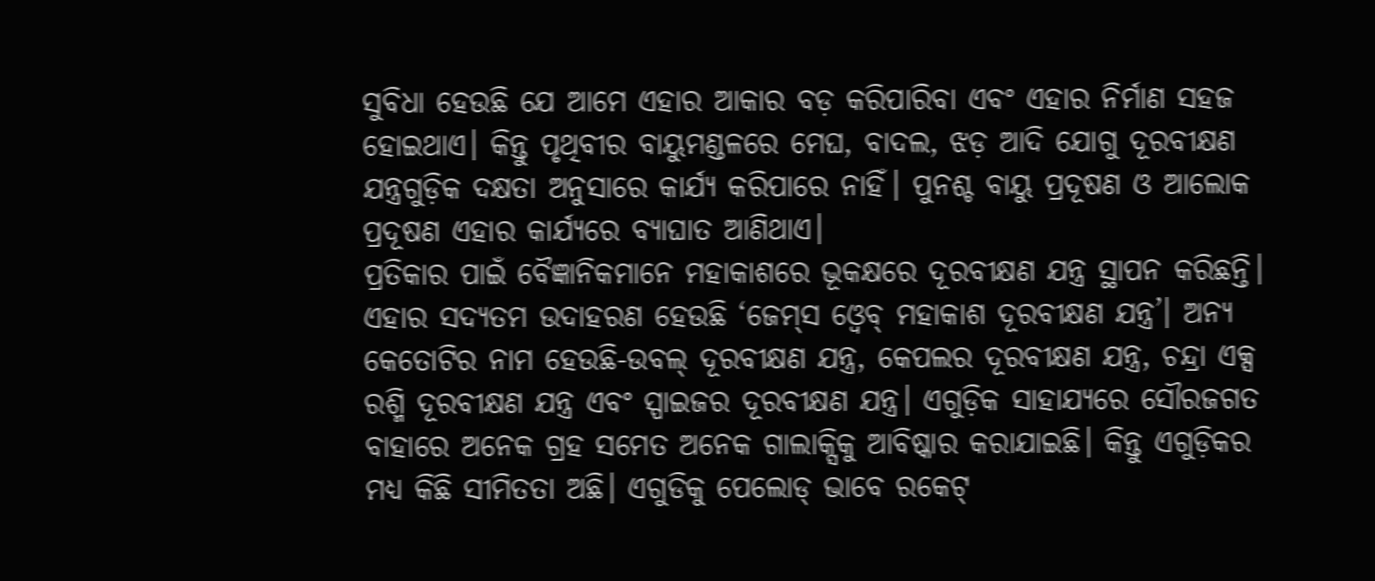ସୁବିଧା ହେଉଛି ଯେ ଆମେ ଏହାର ଆକାର ବଡ଼ କରିପାରିବା ଏବଂ ଏହାର ନିର୍ମାଣ ସହଜ ହୋଇଥାଏ। କିନ୍ତୁ ପୃଥିବୀର ବାୟୁମଣ୍ଡଳରେ ମେଘ, ବାଦଲ, ଝଡ଼ ଆଦି ଯୋଗୁ ଦୂରବୀକ୍ଷଣ ଯନ୍ତ୍ରଗୁଡ଼ିକ ଦକ୍ଷତା ଅନୁସାରେ କାର୍ଯ୍ୟ କରିପାରେ ନାହିଁ। ପୁନଶ୍ଚ ବାୟୁ ପ୍ରଦୂଷଣ ଓ ଆଲୋକ ପ୍ରଦୂଷଣ ଏହାର କାର୍ଯ୍ୟରେ ବ୍ୟାଘାତ ଆଣିଥାଏ।
ପ୍ରତିକାର ପାଇଁ ବୈଜ୍ଞାନିକମାନେ ମହାକାଶରେ ଭୂକକ୍ଷରେ ଦୂରବୀକ୍ଷଣ ଯନ୍ତ୍ର ସ୍ଥାପନ କରିଛନ୍ତି। ଏହାର ସଦ୍ୟତମ ଉଦାହରଣ ହେଉଛି ‘ଜେମ୍‌ସ ଓ୍ବେବ୍‌ ମହାକାଶ ଦୂରବୀକ୍ଷଣ ଯନ୍ତ୍ର’। ଅନ୍ୟ କେତୋଟିର ନାମ ହେଉଛି-ଉବଲ୍‌ ଦୂରବୀକ୍ଷଣ ଯନ୍ତ୍ର, କେପଲର ଦୂରବୀକ୍ଷଣ ଯନ୍ତ୍ର, ଚନ୍ଦ୍ରା ଏକ୍ସ ରଶ୍ମି ଦୂରବୀକ୍ଷଣ ଯନ୍ତ୍ର ଏବଂ ସ୍ପାଇଜର ଦୂରବୀକ୍ଷଣ ଯନ୍ତ୍ର। ଏଗୁଡ଼ିକ ସାହାଯ୍ୟରେ ସୌରଜଗତ ବାହାରେ ଅନେକ ଗ୍ରହ ସମେତ ଅନେକ ଗାଲାକ୍ସିକୁ ଆବିଷ୍କାର କରାଯାଇଛି। କିନ୍ତୁ ଏଗୁଡ଼ିକର ମଧ୍ୟ କିଛି ସୀମିତତା ଅଛି। ଏଗୁଡିକୁ ପେଲୋଡ୍‌ ଭାବେ ରକେଟ୍‌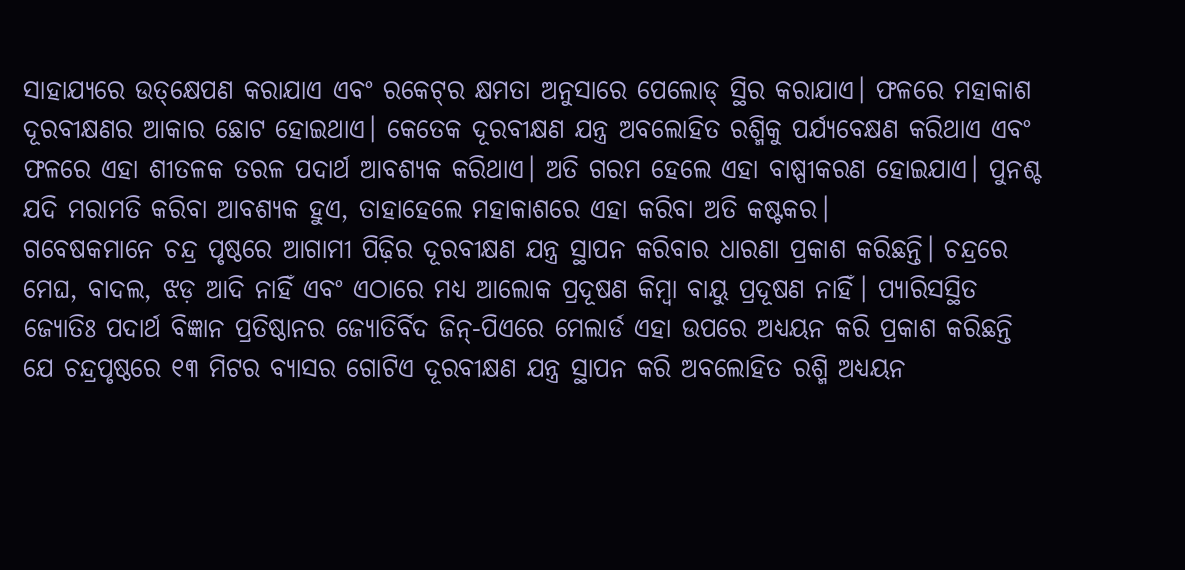ସାହାଯ୍ୟରେ ଉତ୍‌କ୍ଷେପଣ କରାଯାଏ ଏବଂ ରକେଟ୍‌ର କ୍ଷମତା ଅନୁସାରେ ପେଲୋଡ୍‌ ସ୍ଥିର କରାଯାଏ। ଫଳରେ ମହାକାଶ ଦୂରବୀକ୍ଷଣର ଆକାର ଛୋଟ ହୋଇଥାଏ। କେତେକ ଦୂରବୀକ୍ଷଣ ଯନ୍ତ୍ର ଅବଲୋହିତ ରଶ୍ମିକୁ ପର୍ଯ୍ୟବେକ୍ଷଣ କରିଥାଏ ଏବଂ ଫଳରେ ଏହା ଶୀତଳକ ତରଳ ପଦାର୍ଥ ଆବଶ୍ୟକ କରିଥାଏ। ଅତି ଗରମ ହେଲେ ଏହା ବାଷ୍ପୀକରଣ ହୋଇଯାଏ। ପୁନଶ୍ଚ ଯଦି ମରାମତି କରିବା ଆବଶ୍ୟକ ହୁଏ, ତାହାହେଲେ ମହାକାଶରେ ଏହା କରିବା ଅତି କଷ୍ଟକର।
ଗବେଷକମାନେ ଚନ୍ଦ୍ର ପୃଷ୍ଠରେ ଆଗାମୀ ପିଢ଼ିର ଦୂରବୀକ୍ଷଣ ଯନ୍ତ୍ର ସ୍ଥାପନ କରିବାର ଧାରଣା ପ୍ରକାଶ କରିଛନ୍ତି। ଚନ୍ଦ୍ରରେ ମେଘ, ବାଦଲ, ଝଡ଼ ଆଦି ନାହିଁ ଏବଂ ଏଠାରେ ମଧ୍ୟ ଆଲୋକ ପ୍ରଦୂଷଣ କିମ୍ବା ବାୟୁ ପ୍ରଦୂଷଣ ନାହିଁ। ପ୍ୟାରିସସ୍ଥିତ ଜ୍ୟୋତିଃ ପଦାର୍ଥ ବିଜ୍ଞାନ ପ୍ରତିଷ୍ଠାନର ଜ୍ୟୋତିର୍ବିଦ ଜିନ୍‌-ପିଏରେ ମେଲାର୍ଡ ଏହା ଉପରେ ଅଧ୍ୟୟନ କରି ପ୍ରକାଶ କରିଛନ୍ତି ଯେ ଚନ୍ଦ୍ରପୃଷ୍ଠରେ ୧୩ ମିଟର ବ୍ୟାସର ଗୋଟିଏ ଦୂରବୀକ୍ଷଣ ଯନ୍ତ୍ର ସ୍ଥାପନ କରି ଅବଲୋହିତ ରଶ୍ମି ଅଧ୍ୟୟନ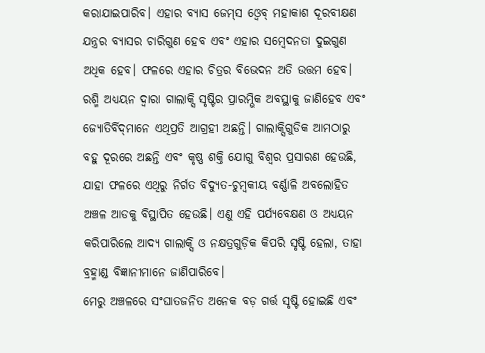କରାଯାଇପାରିବ। ଏହାର ବ୍ୟାସ ଜେମ୍‌ସ ଓ୍ବେବ୍‌ ମହାକାଶ ଦୂରବୀକ୍ଷଣ ଯନ୍ତ୍ରର ବ୍ୟାସର ଚାରିଗୁଣ ହେବ ଏବଂ ଏହାର ସମ୍ବେଦନତା ଦୁଇଗୁଣ ଅଧିକ ହେବ। ଫଳରେ ଏହାର ଚିତ୍ରର ବିଭେଦନ ଅତି ଉତ୍ତମ ହେବ।
ରଶ୍ମି ଅଧ୍ୟୟନ ଦ୍ୱାରା ଗାଲାକ୍ସି ସୃଷ୍ଟିର ପ୍ରାରମ୍ଭିକ ଅବସ୍ଥାକୁ ଜାଣିହେବ ଏବଂ ଜ୍ୟୋତିର୍ବିଦ୍‌ମାନେ ଏଥିପ୍ରତି ଆଗ୍ରହୀ ଅଛନ୍ତି। ଗାଲାକ୍ସିଗୁଡିକ ଆମଠାରୁ ବହୁ ଦୂରରେ ଅଛନ୍ତି ଏବଂ କୃଷ୍ଣ ଶକ୍ତି ଯୋଗୁ ବିଶ୍ୱର ପ୍ରସାରଣ ହେଉଛି, ଯାହା ଫଳରେ ଏଥିରୁ ନିର୍ଗତ ବିଦ୍ୟୁତ-ଚୁମ୍ବକୀୟ ବର୍ଣ୍ଣାଳି ଅବଲୋହିତ ଅଞ୍ଚଳ ଆଡକୁ ବିସ୍ଥାପିତ ହେଉଛି। ଏଣୁ ଏହି ପର୍ଯ୍ୟବେକ୍ଷଣ ଓ ଅଧ୍ୟୟନ କରିପାରିଲେ ଆଦ୍ୟ ଗାଲାକ୍ସି ଓ ନକ୍ଷତ୍ରଗୁଡ଼ିକ କିପରି ସୃଷ୍ଟି ହେଲା, ତାହା ବ୍ରହ୍ମାଣ୍ଡ ବିଜ୍ଞାନୀମାନେ ଜାଣିପାରିବେ।
ମେରୁ ଅଞ୍ଚଳରେ ସଂଘାତଜନିତ ଅନେକ ବଡ଼ ଗର୍ତ୍ତ ସୃଷ୍ଟି ହୋଇଛି ଏବଂ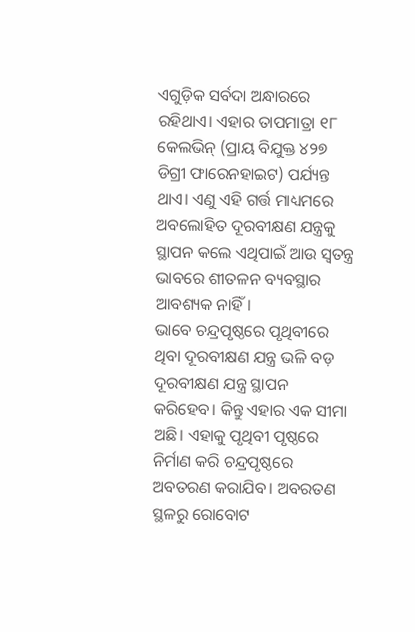ଏଗୁଡ଼ିକ ସର୍ବଦା ଅନ୍ଧାରରେ ରହିଥାଏ। ଏହାର ତାପମାତ୍ରା ୧୮ କେଲଭିନ୍‌ (ପ୍ରାୟ ବିଯୁକ୍ତ ୪୨୭ ଡିଗ୍ରୀ ଫାରେନହାଇଟ) ପର୍ଯ୍ୟନ୍ତ ଥାଏ। ଏଣୁ ଏହି ଗର୍ତ୍ତ ମାଧ୍ୟମରେ ଅବଲୋହିତ ଦୂରବୀକ୍ଷଣ ଯନ୍ତ୍ରକୁ ସ୍ଥାପନ କଲେ ଏଥିପାଇଁ ଆଉ ସ୍ବତନ୍ତ୍ର ଭାବରେ ଶୀତଳନ ବ୍ୟବସ୍ଥାର ଆବଶ୍ୟକ ନାହିଁ।
ଭାବେ ଚନ୍ଦ୍ରପୃଷ୍ଠରେ ପୃଥିବୀରେ ଥିବା ଦୂରବୀକ୍ଷଣ ଯନ୍ତ୍ର ଭଳି ବଡ଼ ଦୂରବୀକ୍ଷଣ ଯନ୍ତ୍ର ସ୍ଥାପନ କରିହେବ। କିନ୍ତୁ ଏହାର ଏକ ସୀମା ଅଛି। ଏହାକୁ ପୃଥିବୀ ପୃଷ୍ଠରେ ନିର୍ମାଣ କରି ଚନ୍ଦ୍ରପୃଷ୍ଠରେ ଅବତରଣ କରାଯିବ। ଅବରତଣ ସ୍ଥଳରୁ ରୋବୋଟ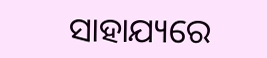ସାହାଯ୍ୟରେ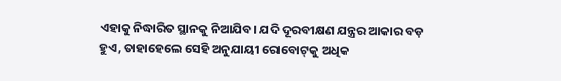ଏହାକୁ ନିଦ୍ଧାରିତ ସ୍ଥାନକୁ ନିଆଯିବ। ଯଦି ଦୂରବୀକ୍ଷଣ ଯନ୍ତ୍ରର ଆକାର ବଡ଼ ହୁଏ, ତାହାହେଲେ ସେହି ଅନୁଯାୟୀ ରୋବୋଟ୍‌କୁ ଅଧିକ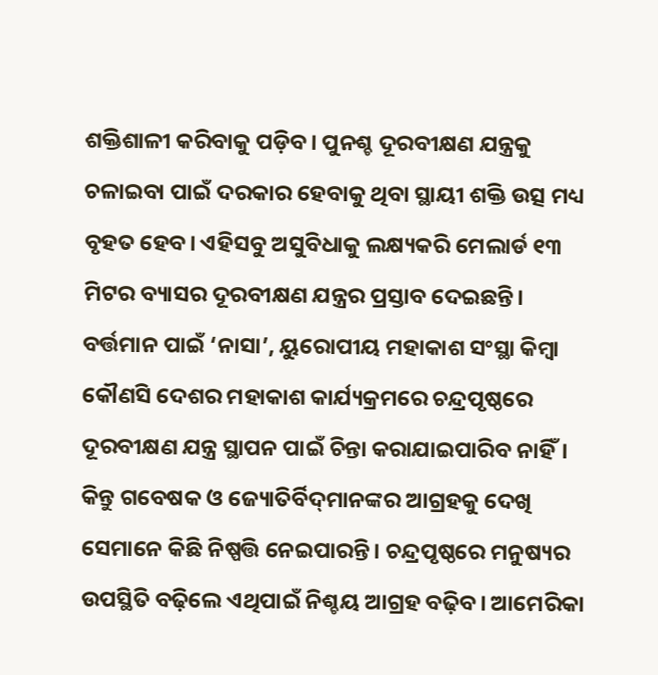ଶକ୍ତିଶାଳୀ କରିବାକୁ ପଡ଼ିବ। ପୁନଶ୍ଚ ଦୂରବୀକ୍ଷଣ ଯନ୍ତ୍ରକୁ ଚଳାଇବା ପାଇଁ ଦରକାର ହେବାକୁ ଥିବା ସ୍ଥାୟୀ ଶକ୍ତି ଉତ୍ସ ମଧ୍ୟ ବୃହତ ହେବ। ଏହିସବୁ ଅସୁବିଧାକୁ ଲକ୍ଷ୍ୟକରି ମେଲାର୍ଡ ୧୩ ମିଟର ବ୍ୟାସର ଦୂରବୀକ୍ଷଣ ଯନ୍ତ୍ରର ପ୍ରସ୍ତାବ ଦେଇଛନ୍ତି। ବର୍ତ୍ତମାନ ପାଇଁ ‘ନାସା’, ୟୁରୋପୀୟ ମହାକାଶ ସଂସ୍ଥା କିମ୍ବା କୌଣସି ଦେଶର ମହାକାଶ କାର୍ଯ୍ୟକ୍ରମରେ ଚନ୍ଦ୍ରପୃଷ୍ଠରେ ଦୂରବୀକ୍ଷଣ ଯନ୍ତ୍ର ସ୍ଥାପନ ପାଇଁ ଚିନ୍ତା କରାଯାଇପାରିବ ନାହିଁ। କିନ୍ତୁ ଗବେଷକ ଓ ଜ୍ୟୋତିର୍ବିଦ୍‌ମାନଙ୍କର ଆଗ୍ରହକୁ ଦେଖି ସେମାନେ କିଛି ନିଷ୍ପତ୍ତି ନେଇପାରନ୍ତି। ଚନ୍ଦ୍ରପୃଷ୍ଠରେ ମନୁଷ୍ୟର ଉପସ୍ଥିତି ବଢ଼ିଲେ ଏଥିପାଇଁ ନିଶ୍ଚୟ ଆଗ୍ରହ ବଢ଼ିବ। ଆମେରିକା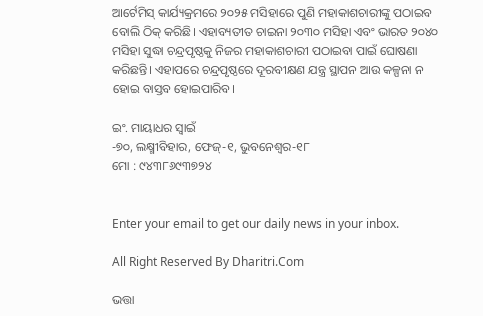ଆର୍ଟେମିସ୍‌ କାର୍ଯ୍ୟକ୍ରମରେ ୨୦୨୫ ମସିହାରେ ପୁଣି ମହାକାଶଚାରୀଙ୍କୁ ପଠାଇବ ବୋଲି ଠିକ୍‌ କରିଛି। ଏହାବ୍ୟତୀତ ଚାଇନା ୨୦୩୦ ମସିହା ଏବଂ ଭାରତ ୨୦୪୦ ମସିହା ସୁଦ୍ଧା ଚନ୍ଦ୍ରପୃଷ୍ଠକୁ ନିଜର ମହାକାଶଚାରୀ ପଠାଇବା ପାଇଁ ଘୋଷଣା କରିଛନ୍ତି। ଏହାପରେ ଚନ୍ଦ୍ରପୃଷ୍ଠରେ ଦୂରବୀକ୍ଷଣ ଯନ୍ତ୍ର ସ୍ଥାପନ ଆଉ କଳ୍ପନା ନ ହୋଇ ବାସ୍ତବ ହୋଇପାରିବ।

ଇଂ. ମାୟାଧର ସ୍ବାଇଁ
-୭୦, ଲକ୍ଷ୍ମୀବିହାର, ଫେଜ୍‌-୧, ଭୁବନେଶ୍ୱର-୧୮
ମୋ : ୯୪୩୮୬୯୩୭୨୪


Enter your email to get our daily news in your inbox.

All Right Reserved By Dharitri.Com

ଭତ୍ତା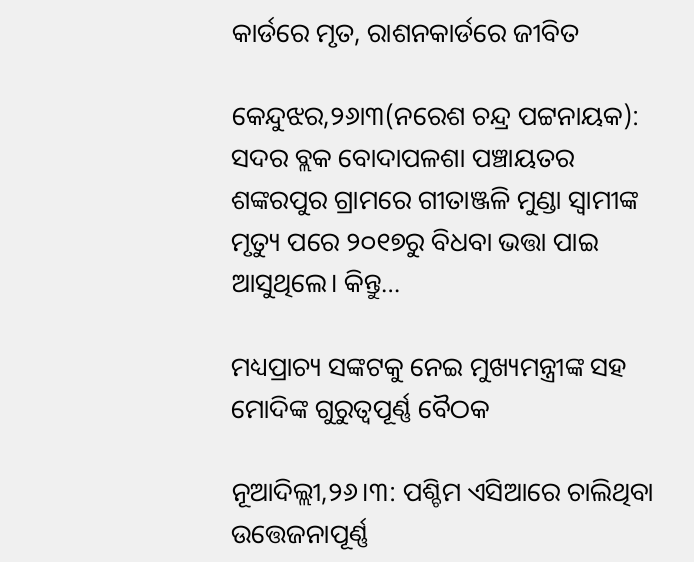କାର୍ଡରେ ମୃତ, ରାଶନକାର୍ଡରେ ଜୀବିତ

କେନ୍ଦୁଝର,୨୬ା୩(ନରେଶ ଚନ୍ଦ୍ର ପଟ୍ଟନାୟକ): ସଦର ବ୍ଲକ ବୋଦାପଳଶା ପଞ୍ଚାୟତର ଶଙ୍କରପୁର ଗ୍ରାମରେ ଗୀତାଞ୍ଜଳି ମୁଣ୍ଡା ସ୍ବାମୀଙ୍କ ମୃତ୍ୟୁ ପରେ ୨୦୧୭ରୁ ବିଧବା ଭତ୍ତା ପାଇ ଆସୁଥିଲେ। କିନ୍ତୁ…

ମଧ୍ୟପ୍ରାଚ୍ୟ ସଙ୍କଟକୁ ନେଇ ମୁଖ୍ୟମନ୍ତ୍ରୀଙ୍କ ସହ ମୋଦିଙ୍କ ଗୁରୁତ୍ୱପୂର୍ଣ୍ଣ ବୈଠକ

ନୂଆଦିଲ୍ଲୀ,୨୬।୩: ପଶ୍ଚିମ ଏସିଆରେ ଚାଲିଥିବା ଉତ୍ତେଜନାପୂର୍ଣ୍ଣ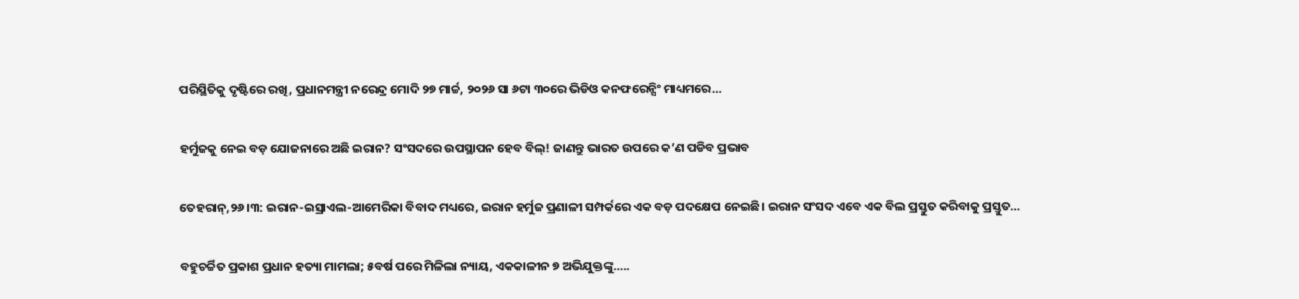ପରିସ୍ଥିତିକୁ ଦୃଷ୍ଟିରେ ରଖି, ପ୍ରଧାନମନ୍ତ୍ରୀ ନରେନ୍ଦ୍ର ମୋଦି ୨୭ ମାର୍ଚ୍ଚ, ୨୦୨୬ ସା ୬ଟା ୩୦ରେ ଭିଡିଓ କନଫରେନ୍ସିଂ ମାଧ୍ୟମରେ…

ହର୍ମୁଜକୁ ନେଇ ବଡ଼ ଯୋଜନାରେ ଅଛି ଇରାନ? ସଂସଦରେ ଉପସ୍ଥାପନ ହେବ ବିଲ୍‌! ଜାଣନ୍ତୁ ଭାରତ ଉପରେ କ’ଣ ପଡିବ ପ୍ରଭାବ

ତେହରାନ୍‌,୨୬।୩: ଇରାନ-ଇସ୍ରାଏଲ-ଆମେରିକା ବିବାଦ ମଧ୍ୟରେ, ଇରାନ ହର୍ମୁଜ ପ୍ରଣାଳୀ ସମ୍ପର୍କରେ ଏକ ବଡ଼ ପଦକ୍ଷେପ ନେଇଛି। ଇରାନ ସଂସଦ ଏବେ ଏକ ବିଲ ପ୍ରସ୍ତୁତ କରିବାକୁ ପ୍ରସ୍ତୁତ…

ବହୁଚର୍ଚ୍ଚିତ ପ୍ରକାଶ ପ୍ରଧାନ ହତ୍ୟା ମାମଲା; ୫ବର୍ଷ ପରେ ମିଳିଲା ନ୍ୟାୟ, ଏକକାଳୀନ ୭ ଅଭିଯୁକ୍ତଙ୍କୁ…..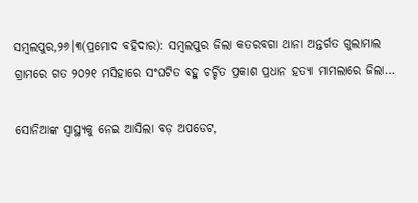ସମ୍ବଲପୁର,୨୬।୩(ପ୍ରମୋଦ ବହିଦାର): ସମ୍ବଲପୁର ଜିଲା କତରବଗା ଥାନା ଅନ୍ତର୍ଗତ ଗୁଲାମାଲ ଗ୍ରାମରେ ଗତ ୨୦୨୧ ମସିହାରେ ସଂଘଟିତ ବହୁ ଚର୍ଚ୍ଚିତ ପ୍ରକାଶ ପ୍ରଧାନ ହତ୍ୟା ମାମଲାରେ ଜିଲା…

ସୋନିଆଙ୍କ ସ୍ବାସ୍ଥ୍ୟକୁ ନେଇ ଆସିଲା ବଡ଼ ଅପଡେଟ,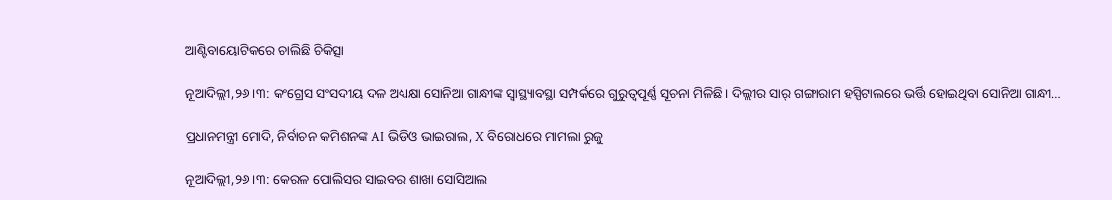ଆଣ୍ଟିବାୟୋଟିକରେ ଚାଲିଛି ଚିକିତ୍ସା

ନୂଆଦିଲ୍ଲୀ,୨୬।୩: କଂଗ୍ରେସ ସଂସଦୀୟ ଦଳ ଅଧ୍ୟକ୍ଷା ସୋନିଆ ଗାନ୍ଧୀଙ୍କ ସ୍ବାସ୍ଥ୍ୟାବସ୍ଥା ସମ୍ପର୍କରେ ଗୁରୁତ୍ୱପୂର୍ଣ୍ଣ ସୂଚନା ମିଳିଛି। ଦିଲ୍ଲୀର ସାର୍‌ ଗଙ୍ଗାରାମ ହସ୍ପିଟାଲରେ ଭର୍ତ୍ତି ହୋଇଥିବା ସୋନିଆ ଗାନ୍ଧୀ…

ପ୍ରଧାନମନ୍ତ୍ରୀ ମୋଦି, ନିର୍ବାଚନ କମିଶନଙ୍କ AI ଭିଡିଓ ଭାଇରାଲ, X ବିରୋଧରେ ମାମଲା ରୁଜୁ

ନୂଆଦିଲ୍ଲୀ,୨୬।୩: କେରଳ ପୋଲିସର ସାଇବର ଶାଖା ସୋସିଆଲ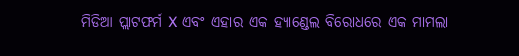ମିଡିଆ ପ୍ଲାଟଫର୍ମ X ଏବଂ ଏହାର ଏକ ହ୍ୟାଣ୍ଡେଲ ବିରୋଧରେ ଏକ ମାମଲା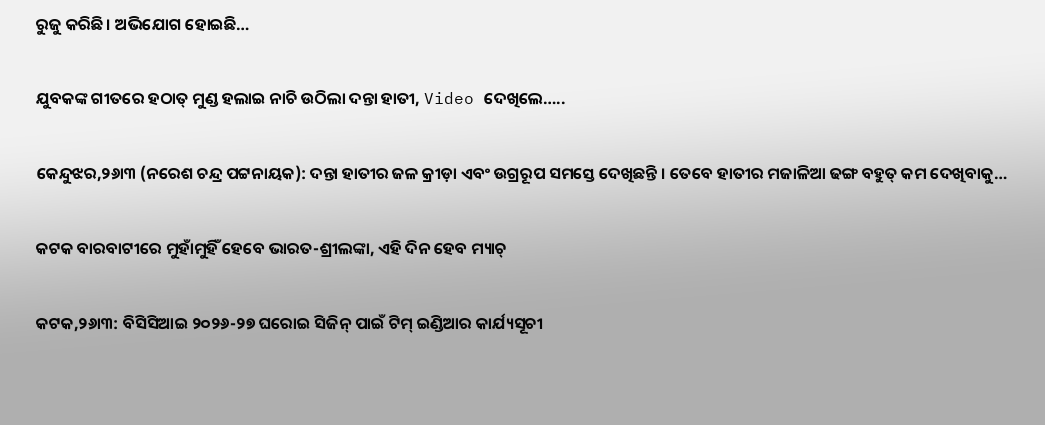ରୁଜୁ କରିଛି। ଅଭିଯୋଗ ହୋଇଛି…

ଯୁବକଙ୍କ ଗୀତରେ ହଠାତ୍‌ ମୁଣ୍ଡ ହଲାଇ ନାଚି ଉଠିଲା ଦନ୍ତା ହାତୀ, Video ଦେଖିଲେ…..

କେନ୍ଦୁଝର,୨୬ା୩ (ନରେଶ ଚନ୍ଦ୍ର ପଟ୍ଟନାୟକ): ଦନ୍ତା ହାତୀର ଜଳ କ୍ରୀଡ଼ା ଏବଂ ଉଗ୍ରରୂପ ସମସ୍ତେ ଦେଖିଛନ୍ତି । ତେବେ ହାତୀର ମଜାଳିଆ ଢଙ୍ଗ ବହୁତ୍ କମ ଦେଖିବାକୁ…

କଟକ ବାରବାଟୀରେ ମୁହାଁମୁହିଁ ହେବେ ଭାରତ-ଶ୍ରୀଲଙ୍କା, ଏହି ଦିନ ହେବ ମ୍ୟାଚ୍

କଟକ,୨୬ା୩: ବିସିସିଆଇ ୨୦୨୬-୨୭ ଘରୋଇ ସିଜିନ୍ ପାଇଁ ଟିମ୍ ଇଣ୍ଡିଆର କାର୍ଯ୍ୟସୂଚୀ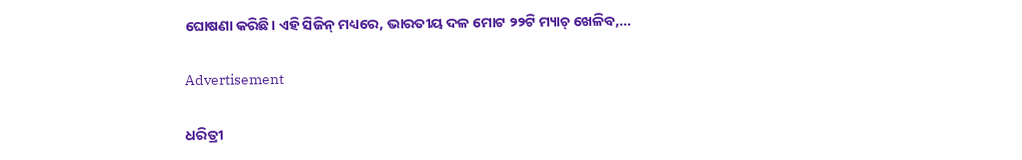ଘୋଷଣା କରିଛି। ଏହି ସିଜିନ୍ ମଧ୍ୟରେ, ଭାରତୀୟ ଦଳ ମୋଟ ୨୨ଟି ମ୍ୟାଚ୍ ଖେଳିବ,…

Advertisement

ଧରିତ୍ରୀ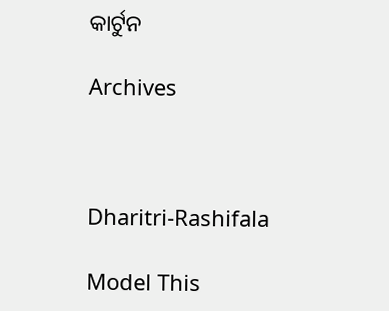କାର୍ଟୁନ

Archives



Dharitri-Rashifala

Model This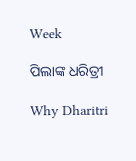Week

ପିଲାଙ୍କ ଧରିତ୍ରୀ

Why Dharitri